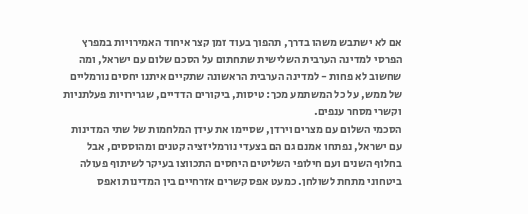אם לא ישתבש משהו בדרך, תהפוך בעוד זמן קצר איחוד האמירויות במפרץ הפרסי למדינה הערבית השלישית שתחתום על הסכם שלום עם ישראל, ומה שחשוב לא פחות - למדינה הערבית הראשונה שתקיים איתנו יחסים נורמליים של ממש, על כל המשתמע מכך: טיסות, ביקורים הדדיים, שגרירויות פעלתניות וקשרי מסחר ענפים.
הסכמי השלום עם מצרים וירדן, שסיימו את עידן המלחמות של שתי המדינות עם ישראל, נפתחו אמנם גם הם בצעדי נורמליזציה קטנים ומהוססים, אבל בחלוף השנים ועם חילופי השליטים היחסים התכווצו בעיקר לשיתוף פעולה ביטחוני מתחת לשולחן. כמעט אפס קשרים אזרחיים בין המדינות ואפס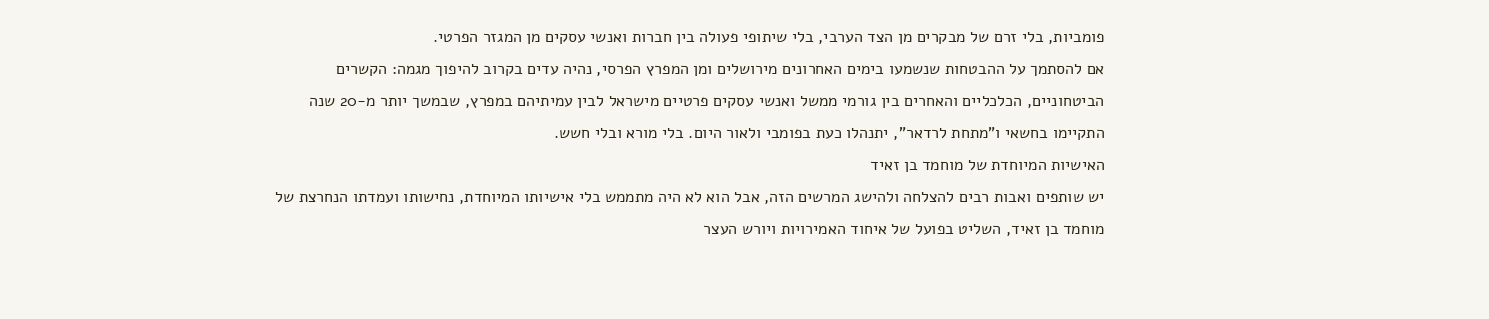פומביות, בלי זרם של מבקרים מן הצד הערבי, בלי שיתופי פעולה בין חברות ואנשי עסקים מן המגזר הפרטי.
אם להסתמך על ההבטחות שנשמעו בימים האחרונים מירושלים ומן המפרץ הפרסי, נהיה עדים בקרוב להיפוך מגמה: הקשרים הביטחוניים, הכלכליים והאחרים בין גורמי ממשל ואנשי עסקים פרטיים מישראל לבין עמיתיהם במפרץ, שבמשך יותר מ-20 שנה התקיימו בחשאי ו"מתחת לרדאר", יתנהלו כעת בפומבי ולאור היום. בלי מורא ובלי חשש.
האישיות המיוחדת של מוחמד בן זאיד
יש שותפים ואבות רבים להצלחה ולהישג המרשים הזה, אבל הוא לא היה מתממש בלי אישיותו המיוחדת, נחישותו ועמדתו הנחרצת של מוחמד בן זאיד, השליט בפועל של איחוד האמירויות ויורש העצר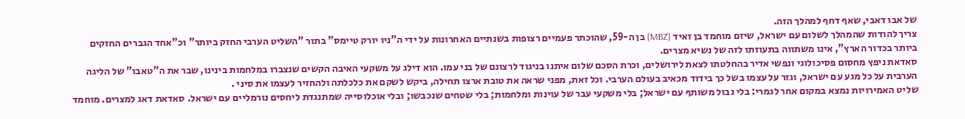של אבו דאבי, שאף דחף למהלך הזה.
צריך להודות שהמהלך לשלום עם ישראל, שיזם מוחמד בן זאיד (MBZ) בן ה-59, שהוכתר פעמיים רצופות בשנתיים האחרונות על ידי ה"ניו יורק טיימס" בתור "השליט הערבי החזק ביותר" וכ"אחד הגברים החזקים ביותר בכדור הארץ", אינו משתווה בתעוזתו לזה של נשיא מצרים.
סאדאת ניפץ מחסום פסיכולוגי ונפשי אדיר בהחלטתו לצאת לירושלים, וכרת הסכם שלום איתנו בניגוד לרצונם של בני עמו. הוא דילג על משקעי האיבה הקשים שנצברו במלחמות בינינו, שבר את ה"טאבו" של הליגה הערבית על כל מגע עם ישראל, וגזר על עצמו בשל כך בידוד מכאיב בעולם הערבי. וכל זאת, מפני שראה את טובת ארצו תחילה, ביקש לשקם את כלכלתה ולהחזיר לעצמו את סיני .
שליט האמירויות נמצא במקום אחר לגמרי: בלי גבול משותף עם ישראל; בלי משקעי עבר של עוינות ומלחמות; בלי שטחים שנכבשו; ובלי אוכלוסייה שמתנגדת ליחסים נורמליים עם ישראל. סאדאת דאג למצרים. מוחמד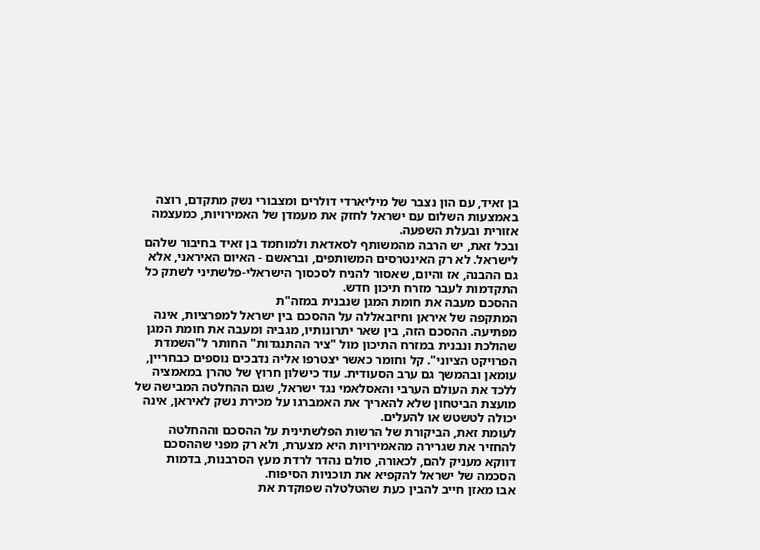בן זאיד, עם הון נצבר של מיליארדי דולרים ומצבורי נשק מתקדם, רוצה באמצעות השלום עם ישראל לחזק את מעמדן של האמירויות, כמעצמה אזורית ובעלת השפעה.
ובכל זאת, יש הרבה מהמשותף לסאדאת ולמוחמד בן זאיד בחיבור שלהם לישראל. לא רק האינטרסים המשותפים, ובראשם - האיום האיראני, אלא גם ההבנה, אז והיום, שאסור להניח לסכסוך הישראלי-פלשתיני לשתק כל התקדמות לעבר מזרח תיכון חדש.
ההסכם מעבה את חומת המגן שנבנית במזה"ת
המתקפה של איראן וחיזבאללה על ההסכם בין ישראל למפרציות, אינה מפתיעה. ההסכם הזה, בין שאר יתרונותיו, מגביה ומעבה את חומת המגן שהולכת ונבנית במזרח התיכון מול "ציר ההתנגדות" החותר ל"השמדת הפרויקט הציוני". קל וחומר כאשר יצטרפו אליה נדבכים נוספים כבחריין, עומאן ובהמשך גם ערב הסעודית. עוד כישלון חרוץ של טהרן במאמציה ללכד את העולם הערבי והאסלאמי נגד ישראל, שגם ההחלטה המבישה של מועצת הביטחון שלא להאריך את האמברגו על מכירת נשק לאיראן, אינה יכולה לטשטש או להעלים.
לעומת זאת, הביקורת של הרשות הפלשתינית על ההסכם וההחלטה להחזיר את שגרירה מהאמירויות היא מצערת, ולא רק מפני שההסכם דווקא מעניק להם, לכאורה, סולם נהדר לרדת מעץ הסרבנות, בדמות הסכמה של ישראל להקפיא את תוכניות הסיפוח.
אבו מאזן חייב להבין כעת שהטלטלה שפוקדת את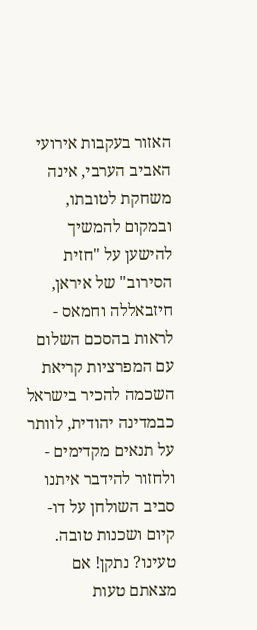האזור בעקבות אירועי האביב הערבי, אינה משחקת לטובתו, ובמקום להמשיך להישען על "חזית הסירוב" של איראן, חיזבאללה וחמאס - לראות בהסכם השלום עם המפרציות קריאת השכמה להכיר בישראל כבמדינה יהודית, לוותר על תנאים מקדימים - ולחזור להידבר איתנו סביב השולחן על דו-קיום ושכנות טובה.
טעינו? נתקן! אם מצאתם טעות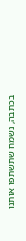בכתבה, נשמח שתשתפו אותנו